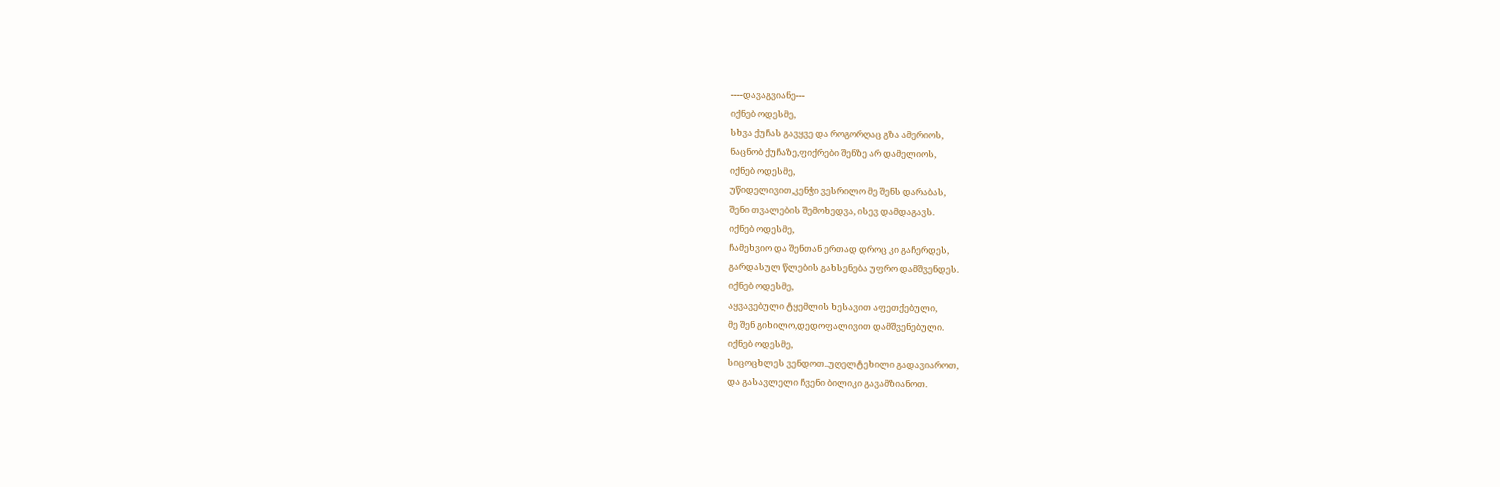----დავაგვიანე---
იქნებ ოდესმე,
სხვა ქუჩას გავყვე და როგორღაც გზა ამერიოს,
ნაცნობ ქუჩაზე,ფიქრები შენზე არ დამელიოს,
იქნებ ოდესმე,
უწიდელივით,კენჭი ვესრილო მე შენს დარაბას,
შენი თვალების შემოხედვა, ისევ დამდაგავს.
იქნებ ოდესმე,
ჩამეხვიო და შენთან ერთად დროც კი გაჩერდეს,
გარდასულ წლების გახსენება უფრო დამშვენდეს.
იქნებ ოდესმე,
აყვავებული ტყემლის ხესავით აფეთქებული,
მე შენ გიხილო,დედოფალივით დამშვენებული.
იქნებ ოდესმე,
სიცოცხლეს ვენდოთ..უღელტეხილი გადავიაროთ,
და გასავლელი ჩვენი ბილიკი გავამზიანოთ.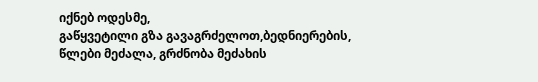იქნებ ოდესმე,
გაწყვეტილი გზა გავაგრძელოთ,ბედნიერების,
წლები მეძალა, გრძნობა მეძახის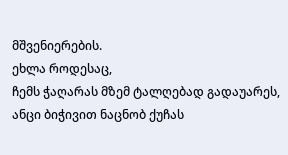მშვენიერების.
ეხლა როდესაც,
ჩემს ჭაღარას მზემ ტალღებად გადაუარეს,
ანცი ბიჭივით ნაცნობ ქუჩას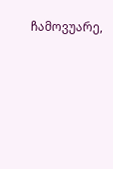ჩამოვუარე,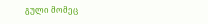გული მომეც